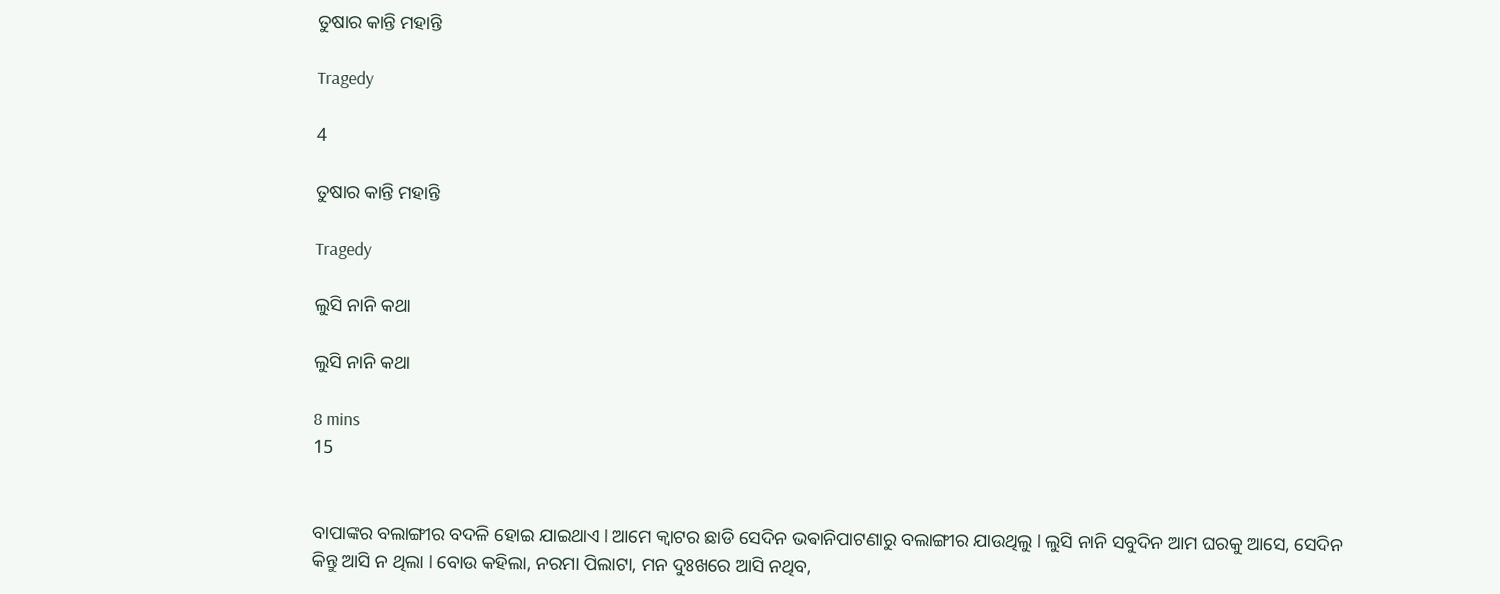ତୁଷାର କାନ୍ତି ମହାନ୍ତି

Tragedy

4

ତୁଷାର କାନ୍ତି ମହାନ୍ତି

Tragedy

ଲୁସି ନାନି କଥା

ଲୁସି ନାନି କଥା

8 mins
15


ବାପାଙ୍କର ବଲାଙ୍ଗୀର ବଦଳି ହୋଇ ଯାଇଥାଏ l ଆମେ କ୍ଵାଟର ଛାଡି ସେଦିନ ଭଵାନିପାଟଣାରୁ ବଲାଙ୍ଗୀର ଯାଉଥିଲୁ l ଲୁସି ନାନି ସବୁଦିନ ଆମ ଘରକୁ ଆସେ, ସେଦିନ କିନ୍ତୁ ଆସି ନ ଥିଲା l ବୋଉ କହିଲା, ନରମା ପିଲାଟା, ମନ ଦୁଃଖରେ ଆସି ନଥିବ,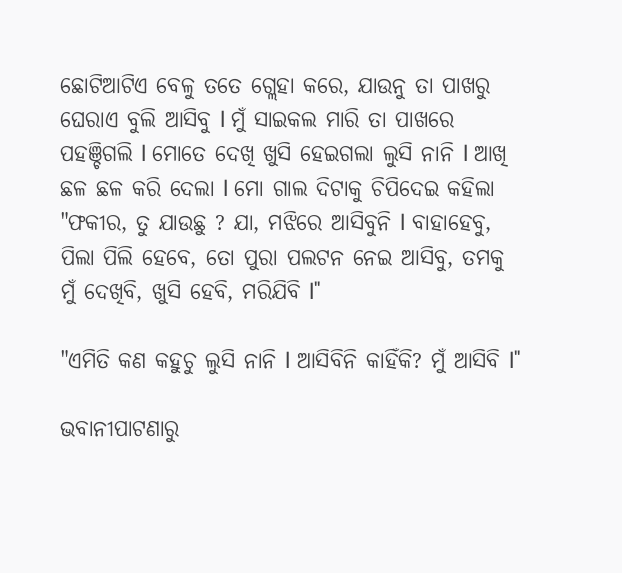ଛୋଟିଆଟିଏ ବେଳୁ ତତେ ଗ୍ଲେହା କରେ, ଯାଉନୁ ତା ପାଖରୁ ଘେରାଏ ବୁଲି ଆସିବୁ l ମୁଁ ସାଇକଲ ମାରି ତା ପାଖରେ ପହଞ୍ଚିଗଲି l ମୋତେ ଦେଖି ଖୁସି ହେଇଗଲା ଲୁସି ନାନି l ଆଖି ଛଳ ଛଳ କରି ଦେଲା l ମୋ ଗାଲ ଦିଟାକୁ ଚିପିଦେଇ କହିଲା "ଫକୀର, ତୁ ଯାଉଛୁ ? ଯା, ମଝିରେ ଆସିବୁନି l ବାହାହେବୁ, ପିଲା ପିଲି ହେବେ, ତୋ ପୁରା ପଲଟନ ନେଇ ଆସିବୁ, ତମକୁ ମୁଁ ଦେଖିବି, ଖୁସି ହେବି, ମରିଯିବି l"

"ଏମିତି କଣ କହୁଚୁ ଲୁସି ନାନି l ଆସିବିନି କାହିଁକି? ମୁଁ ଆସିବି l"

ଭବାନୀପାଟଣାରୁ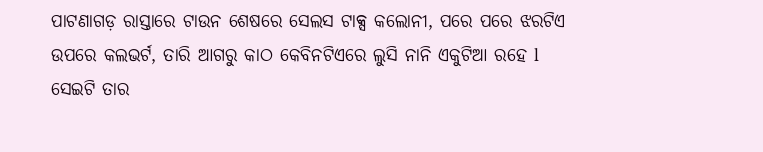ପାଟଣାଗଡ଼ ରାସ୍ତାରେ ଟାଉନ ଶେଷରେ ସେଲସ ଟାକ୍ସ କଲୋନୀ, ପରେ ପରେ ଝରଟିଏ ଉପରେ କଲଭର୍ଟ, ତାରି ଆଗରୁ କାଠ କେବିନଟିଏରେ ଲୁସି ନାନି ଏକୁଟିଆ ରହେ l ସେଇଟି ତାର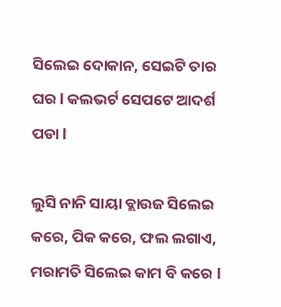ସିଲେଇ ଦୋକାନ, ସେଇଟି ତାର ଘର l କଲଭର୍ଟ ସେପଟେ ଆଦର୍ଶ ପଡା l

ଲୁସି ନାନି ସାୟା ବ୍ଲାଉଜ ସିଲେଇ କରେ, ପିକ କରେ, ଫଲ ଲଗାଏ, ମରାମତି ସିଲେଇ କାମ ବି କରେ l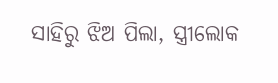ସାହିରୁ ଝିଅ ପିଲା, ସ୍ତ୍ରୀଲୋକ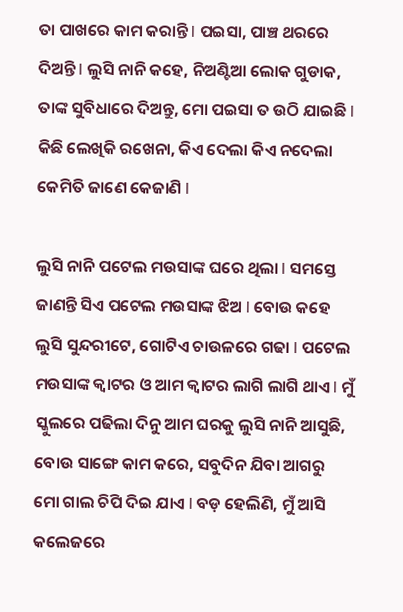ତା ପାଖରେ କାମ କରାନ୍ତି l ପଇସା, ପାଞ୍ଚ ଥରରେ ଦିଅନ୍ତି l ଲୁସି ନାନି କହେ, ନିଅଣ୍ଟିଆ ଲୋକ ଗୁଡାକ, ତାଙ୍କ ସୁବିଧାରେ ଦିଅନ୍ତୁ, ମୋ ପଇସା ତ ଉଠି ଯାଇଛି l କିଛି ଲେଖିକି ରଖେନା, କିଏ ଦେଲା କିଏ ନଦେଲା କେମିତି ଜାଣେ କେଜାଣି l

ଲୁସି ନାନି ପଟେଲ ମଉସାଙ୍କ ଘରେ ଥିଲା l ସମସ୍ତେ ଜାଣନ୍ତି ସିଏ ପଟେଲ ମଉସାଙ୍କ ଝିଅ l ବୋଉ କହେ ଲୁସି ସୁନ୍ଦରୀଟେ, ଗୋଟିଏ ଚାଉଳରେ ଗଢା l ପଟେଲ ମଉସାଙ୍କ କ୍ଵାଟର ଓ ଆମ କ୍ୱାଟର ଲାଗି ଲାଗି ଥାଏ l ମୁଁ ସ୍କୁଲରେ ପଢିଲା ଦିନୁ ଆମ ଘରକୁ ଲୁସି ନାନି ଆସୁଛି, ବୋଉ ସାଙ୍ଗେ କାମ କରେ, ସବୁଦିନ ଯିବା ଆଗରୁ ମୋ ଗାଲ ଚିପି ଦିଇ ଯାଏ l ବଡ଼ ହେଲିଣି, ମୁଁ ଆସି କଲେଜରେ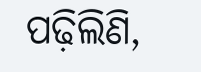ପଢ଼ିଲିଣି,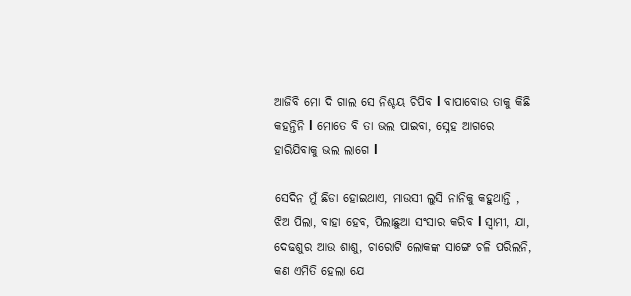ଆଜିବି ମୋ ଦି ଗାଲ ସେ ନିଶ୍ଚୟ ଚିପିବ l ବାପାବୋଉ ତାକୁ କିଛି କହନ୍ତିନି l ମୋତେ ବି ତା ଭଲ ପାଇବା, ସ୍ନେହ ଆଗରେ ହାରିଯିବାକୁ ଭଲ ଲାଗେ l

ସେଦିନ ମୁଁ ଛିଡା ହୋଇଥାଏ, ମାଉସୀ ଲୁସି ନାନିକୁ କହୁଥାନ୍ତି , ଝିଅ ପିଲା, ବାହା ହେବ, ପିଲାଛୁଆ ସଂସାର କରିବ l ସ୍ୱାମୀ, ଯା, ଦେଢଶୁର ଆଉ ଶାଶୁ, ଚାରୋଟି ଲୋକଙ୍କ ସାଙ୍ଗେ ଚଳି ପରିଲନି, କଣ ଏମିତି ହେଲା ଯେ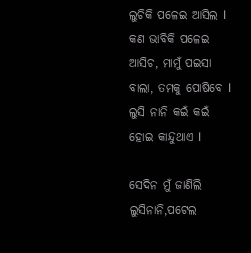ଲୁଚିକି ପଳେଇ ଆସିଲ l କଣ ଭାବିକି ପଳେଇ ଆସିଚ, ମାମୁଁ ପଇସା ବାଲା, ତମକୁ ପୋଷିବେ l ଲୁସି ନାନି କଇଁ କଇଁ ହୋଇ କାନ୍ଦୁଥାଏ l

ସେଦିନ ମୁଁ ଜାଣିଲି ଲୁସିନାନି,ପଟେଲ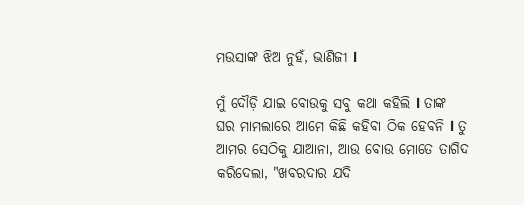ମଉସାଙ୍କ ଝିଅ ନୁହଁ, ଭାଣିଜୀ l

ମୁଁ ଦୌଡ଼ି ଯାଇ ବୋଉକୁ ସବୁ କଥା କହିଲି l ତାଙ୍କ ଘର ମାମଲାରେ ଆମେ କିଛି କହିବା ଠିକ ହେବନି l ତୁ ଆମର ସେଠିକୁ ଯାଆନା, ଆଉ ବୋଉ ମୋତେ ତାଗିଦ କରିଦେଲା, "ଖବରଦାର ଯଦି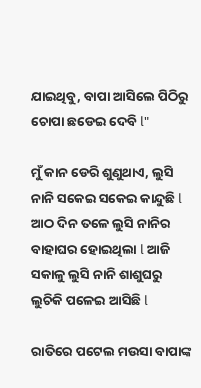ଯାଇଥିବୁ, ବାପା ଆସିଲେ ପିଠିରୁ ଚୋପା ଛଡେଇ ଦେବି l"

ମୁଁ କାନ ଡେରି ଶୁଣୁଥାଏ, ଲୁସି ନାନି ସକେଇ ସକେଇ କାନ୍ଦୁଛି l ଆଠ ଦିନ ତଳେ ଲୁସି ନାନିର ବାହାଘର ହୋଇଥିଲା l ଆଜି ସକାଳୁ ଲୁସି ନାନି ଶାଶୁଘରୁ ଲୁଚିକି ପଳେଇ ଆସିଛି l

ରାତିରେ ପଟେଲ ମଉସା ବାପାଙ୍କ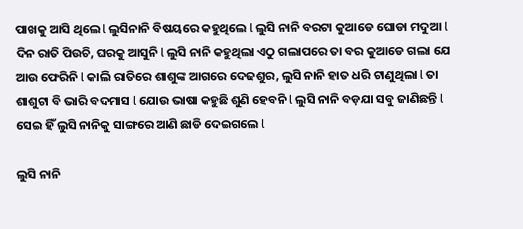ପାଖକୁ ଆସି ଥିଲେ l ଲୁସିନାନି ବିଷୟରେ କହୁଥିଲେ l ଲୁସି ନାନି ବରଟା କୁଆଡେ ଘୋଡା ମଦୁଆ l ଦିନ ରାତି ପିଉଚି, ଘରକୁ ଆସୁନି l ଲୁସି ନାନି କହୁଥିଲା ଏଠୁ ଗଲାପରେ ତା ବର କୁଆଡେ ଗଲା ଯେ ଆଉ ଫେରିନି l କାଲି ରାତିରେ ଶାଶୁଙ୍କ ଆଗରେ ଦେଢଶୁର, ଲୁସି ନାନି ହାତ ଧରି ଟାଣୁଥିଲା l ତା ଶାଶୁଟା ବି ଭାରି ବଦମାସ l ଯୋଉ ଭାଷା କହୁଛି ଶୁଣି ହେବନି l ଲୁସି ନାନି ବଡ଼ଯା ସବୁ ଜାଣିଛନ୍ତି l ସେଇ ହିଁ ଲୁସି ନାନିକୁ ସାଙ୍ଗରେ ଆଣି ଛାଡି ଦେଇଗଲେ l

ଲୁସି ନାନି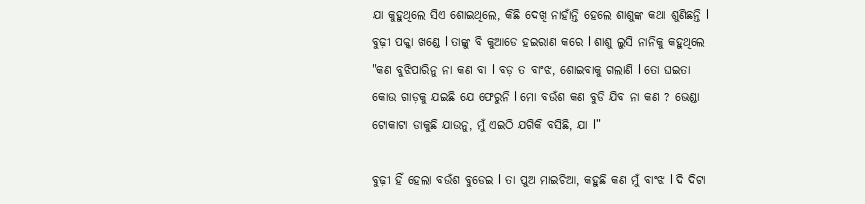ଯା କୁହୁଥିଲେ ସିଏ ଶୋଇଥିଲେ, କିଛି ଦେଖି ନାହାଁନ୍ତି ହେଲେ ଶାଶୁଙ୍କ କଥା ଶୁଣିଛନ୍ତି l ବୁଢ଼ୀ ପକ୍କା ଖଣ୍ଡେ l ତାଙ୍କୁ ବି କୁଆଡେ ହଇରାଣ କରେ l ଶାଶୁ ଲୁସି ନାନିକୁ କହୁଥିଲେ "କଣ ବୁଝିପାରିନୁ ନା କଣ ବା l ବଡ଼ ତ ବାଂଝ, ଶୋଇବାକୁ ଗଲାଣି l ତୋ ଘଇତା କୋଉ ଗାଡ଼କୁ ଯଇଛି ଯେ ଫେରୁନି l ମୋ ବଉଁଶ କଣ ବୁଡି ଯିବ ନା କଣ ? ଭେଣ୍ଡା ଟୋକାଟା ଡାକୁଛି ଯାଉନୁ, ମୁଁ ଏଇଠି ଯଗିକି ବସିଛି, ଯା l"

ବୁଢ଼ୀ ହିଁ ହେଲା ବଉଁଶ ବୁଡେଇ l ତା ପୁଅ ମାଇଚିଆ, କହୁଛି କଣ ମୁଁ ବାଂଝ l ଦି ଦିଟା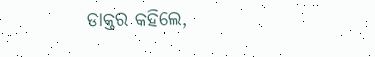ଡାକ୍ତର କହିଲେ,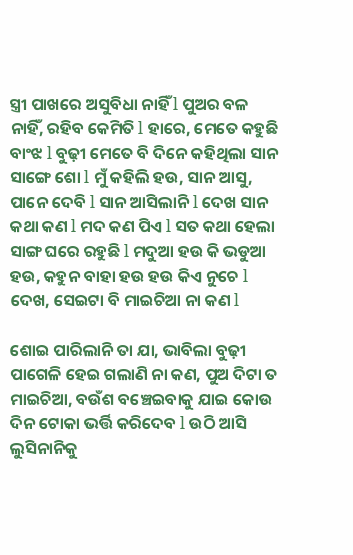ସ୍ତ୍ରୀ ପାଖରେ ଅସୁବିଧା ନାହିଁ l ପୁଅର ବଳ ନାହିଁ, ରହିବ କେମିତି l ହାରେ, ମେତେ କହୁଛି ବାଂଝ l ବୁଢ଼ୀ ମେତେ ବି ଦିନେ କହିଥିଲା ସାନ ସାଙ୍ଗେ ଶୋ l ମୁଁ କହିଲି ହଉ, ସାନ ଆସୁ, ପାନେ ଦେବି l ସାନ ଆସିଲାନି l ଦେଖ ସାନ କଥା କଣ l ମଦ କଣ ପିଏ l ସତ କଥା ହେଲା ସାଙ୍ଗ ଘରେ ରହୁଛି l ମଦୁଆ ହଉ କି ଭଡୁଆ ହଉ, କହୁନ ବାହା ହଉ ହଉ କିଏ ନୁଚେ l ଦେଖ, ସେଇଟା ବି ମାଇଚିଆ ନା କଣ l

ଶୋଇ ପାରିଲାନି ତା ଯା, ଭାବିଲା ବୁଢ଼ୀ ପାଗେଳି ହେଇ ଗଲାଣି ନା କଣ, ପୁଅ ଦିଟା ତ ମାଇଚିଆ, ବଉଁଶ ବଞ୍ଚେଇବାକୁ ଯାଇ କୋଉ ଦିନ ଟୋକା ଭର୍ତ୍ତି କରିଦେବ l ଉଠି ଆସି ଲୁସିନାନିକୁ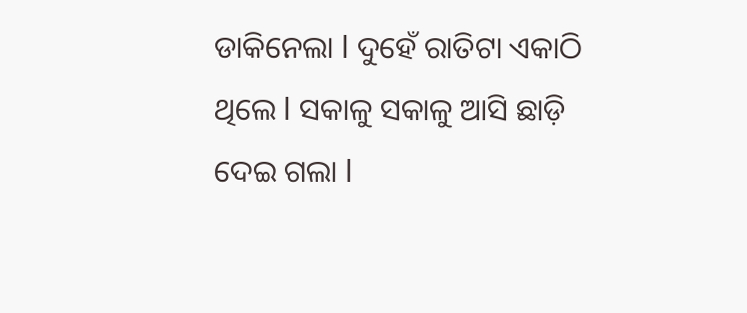ଡାକିନେଲା l ଦୁହେଁ ରାତିଟା ଏକାଠି ଥିଲେ l ସକାଳୁ ସକାଳୁ ଆସି ଛାଡ଼ି ଦେଇ ଗଲା l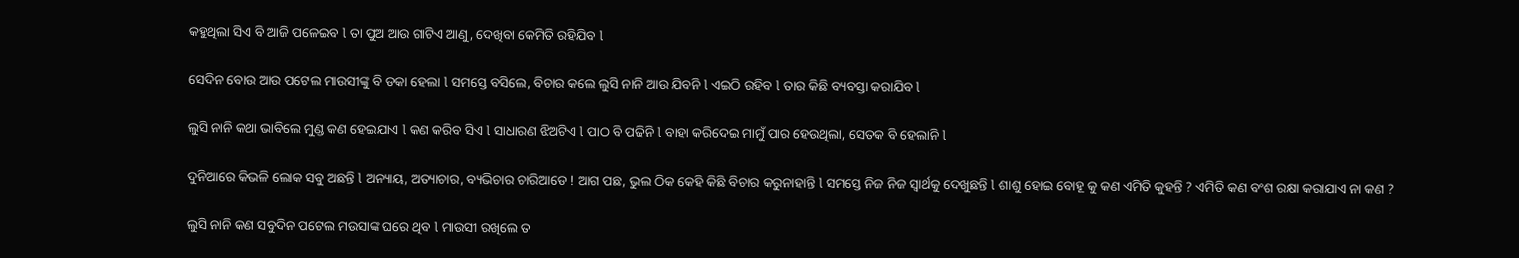କହୁଥିଲା ସିଏ ବି ଆଜି ପଳେଇବ l ତା ପୁଅ ଆଉ ଗାଟିଏ ଆଣୁ, ଦେଖିବା କେମିତି ରହିଯିବ l

ସେଦିନ ବୋଉ ଆଉ ପଟେଲ ମାଉସୀଙ୍କୁ ବି ଡକା ହେଲା l ସମସ୍ତେ ବସିଲେ, ବିଚାର କଲେ ଲୁସି ନାନି ଆଉ ଯିବନି l ଏଇଠି ରହିବ l ତାର କିଛି ବ୍ୟବସ୍ତା କରାଯିବ l

ଲୁସି ନାନି କଥା ଭାବିଲେ ମୁଣ୍ଡ କଣ ହେଇଯାଏ l କଣ କରିବ ସିଏ l ସାଧାରଣ ଝିଅଟିଏ l ପାଠ ବି ପଢିନି l ବାହା କରିଦେଇ ମାମୁଁ ପାର ହେଉଥିଲା, ସେତକ ବି ହେଲାନି l

ଦୁନିଆରେ କିଭଳି ଲୋକ ସବୁ ଅଛନ୍ତି l ଅନ୍ୟାୟ, ଅତ୍ୟାଚାର, ବ୍ୟଭିଚାର ଚାରିଆଡେ ! ଆଗ ପଛ, ଭୁଲ ଠିକ କେହି କିଛି ବିଚାର କରୁନାହାନ୍ତି l ସମସ୍ତେ ନିଜ ନିଜ ସ୍ୱାର୍ଥକୁ ଦେଖୁଛନ୍ତି l ଶାଶୁ ହୋଇ ବୋହୂ କୁ କଣ ଏମିତି କୁହନ୍ତି ? ଏମିତି କଣ ବଂଶ ରକ୍ଷା କରାଯାଏ ନା କଣ ?

ଲୁସି ନାନି କଣ ସବୁଦିନ ପଟେଲ ମଉସାଙ୍କ ଘରେ ଥିବ l ମାଉସୀ ରଖିଲେ ତ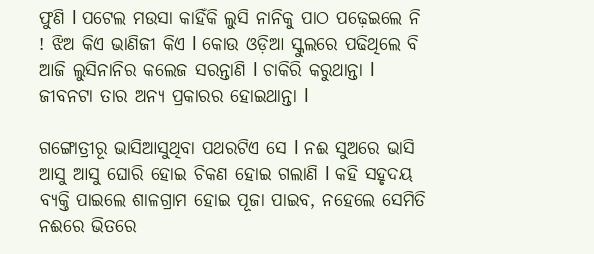ଫୁଣି l ପଟେଲ ମଉସା କାହିଁକି ଲୁସି ନାନିକୁ ପାଠ ପଢ଼େଇଲେ ନି ! ଝିଅ କିଏ ଭାଣିଜୀ କିଏ l କୋଉ ଓଡ଼ିଆ ସ୍କୁଲରେ ପଢିଥିଲେ ବି ଆଜି ଲୁସିନାନିର କଲେଜ ସରନ୍ତାଣି l ଚାକିରି କରୁଥାନ୍ତା l ଜୀବନଟା ତାର ଅନ୍ୟ ପ୍ରକାରର ହୋଇଥାନ୍ତା l

ଗଙ୍ଗୋତ୍ରୀରୂ ଭାସିଆସୁଥିବା ପଥରଟିଏ ସେ l ନଈ ସୁଅରେ ଭାସି ଆସୁ ଆସୁ ଘୋରି ହୋଇ ଚିକଣ ହୋଇ ଗଲାଣି l କହି ସହୃଦୟ ବ୍ୟକ୍ତି ପାଇଲେ ଶାଳଗ୍ରାମ ହୋଇ ପୂଜା ପାଇବ, ନହେଲେ ସେମିତି ନଈରେ ଭିତରେ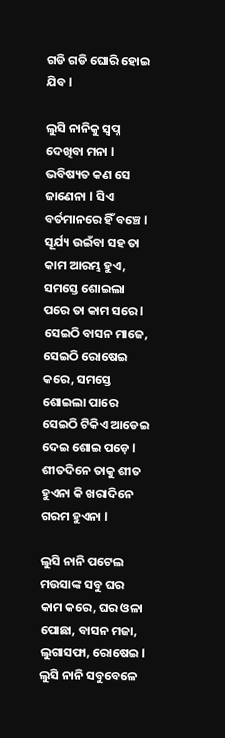ଗଡି ଗଡି ଘୋରି ହୋଇ ଯିବ l

ଲୁସି ନାନିକୁ ସ୍ବପ୍ନ ଦେଖିବା ମନା l ଭବିଷ୍ୟତ କଣ ସେ ଜାଣେନା l ସିଏ ବର୍ତମାନରେ ହିଁ ବଞ୍ଚେ l ସୂର୍ଯ୍ୟ ଉଇଁବା ସହ ତା କାମ ଆରମ୍ଭ ହୁଏ, ସମସ୍ତେ ଶୋଇଲା ପରେ ତା କାମ ସରେ l ସେଇଠି ବାସନ ମାଜେ, ସେଇଠି ରୋଷେଇ କରେ, ସମସ୍ତେ ଶୋଇଲା ପାରେ ସେଇଠି ଟିକିଏ ଆଡେଇ ଦେଇ ଶୋଇ ପଡ଼େ l ଶୀତଦିନେ ତାକୁ ଶୀତ ହୁଏନା କି ଖରାଦିନେ ଗରମ ହୁଏନା l

ଲୁସି ନାନି ପଟେଲ ମଉସାଙ୍କ ସବୁ ଘର କାମ କରେ, ଘର ଓଳା ପୋଛା, ବାସନ ମଜା, ଲୁଗାସଫା, ରୋଷେଇ l ଲୁସି ନାନି ସବୁବେଳେ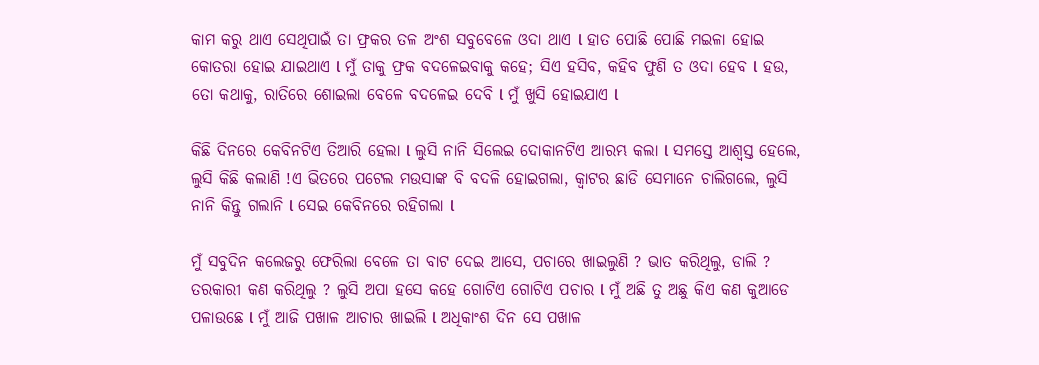କାମ କରୁ ଥାଏ ସେଥିପାଇଁ ତା ଫ୍ରକର ତଳ ଅଂଶ ସବୁବେଳେ ଓଦା ଥାଏ l ହାତ ପୋଛି ପୋଛି ମଇଳା ହୋଇ କୋତରା ହୋଇ ଯାଇଥାଏ l ମୁଁ ତାକୁ ଫ୍ରକ ବଦଳେଇବାକୁ କହେ; ସିଏ ହସିବ, କହିବ ଫୁଣି ତ ଓଦା ହେବ l ହଉ, ତୋ କଥାକୁ, ରାତିରେ ଶୋଇଲା ବେଳେ ବଦଳେଇ ଦେବି l ମୁଁ ଖୁସି ହୋଇଯାଏ l

କିଛି ଦିନରେ କେବିନଟିଏ ତିଆରି ହେଲା l ଲୁସି ନାନି ସିଲେଇ ଦୋକାନଟିଏ ଆରମ୍ଭ କଲା l ସମସ୍ତେ ଆଶ୍ୱସ୍ତ ହେଲେ, ଲୁସି କିଛି କଲାଣି !ଏ ଭିତରେ ପଟେଲ ମଉସାଙ୍କ ବି ବଦଳି ହୋଇଗଲା, କ୍ଵାଟର ଛାଡି ସେମାନେ ଚାଲିଗଲେ, ଲୁସି ନାନି କିନ୍ତୁ ଗଲାନି l ସେଇ କେବିନରେ ରହିଗଲା l

ମୁଁ ସବୁଦିନ କଲେଜରୁ ଫେରିଲା ବେଳେ ତା ବାଟ ଦେଇ ଆସେ, ପଚାରେ ଖାଇଲୁଣି ? ଭାତ କରିଥିଲୁ, ଡାଲି ? ତରକାରୀ କଣ କରିଥିଲୁ ? ଲୁସି ଅପା ହସେ କହେ ଗୋଟିଏ ଗୋଟିଏ ପଚାର l ମୁଁ ଅଛି ତୁ ଅଛୁ କିଏ କଣ କୁଆଡେ ପଳାଉଛେ l ମୁଁ ଆଜି ପଖାଳ ଆଚାର ଖାଇଲି l ଅଧିକାଂଶ ଦିନ ସେ ପଖାଳ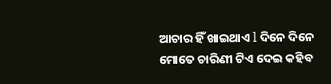ଆଚାର ହିଁ ଖାଇଥାଏ l ଦିନେ ଦିନେ ମୋତେ ଚାରିଣୀ ଟିଏ ଦେଇ କହିବ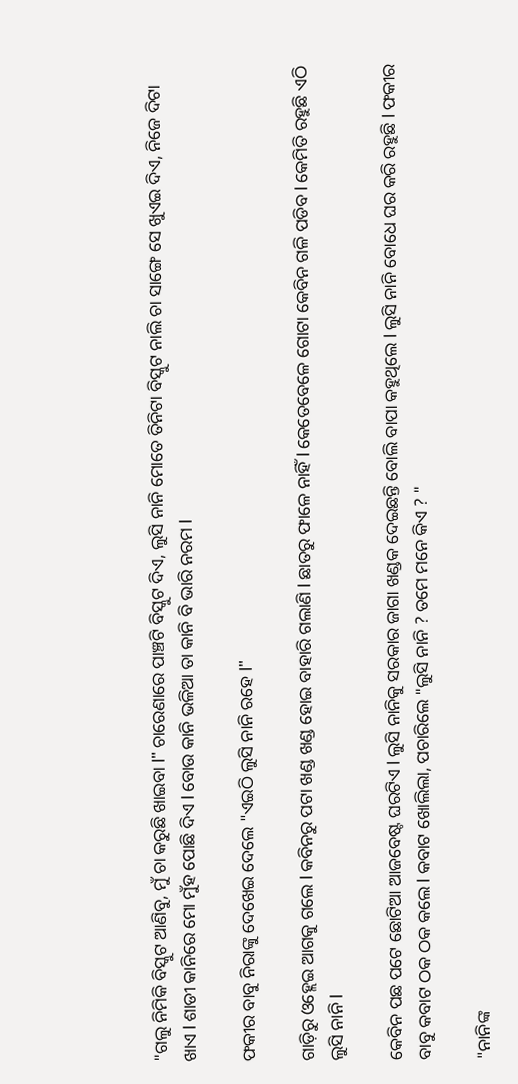"ଗଲୁ ନିମିକି ବିସ୍କୁଟ ଆଣିବୁ, ମୁଁ ଚା କରୁଛି ଖାଇବା l" ଚାରେଣାରେ ପାଞ୍ଚଟି ବିସ୍କୁଟ ଦିଏ, ଲୁସି ନାନି ମୋତେ ତିନିଟା ବିସ୍କୁଟ ନାଲି ଚା ସାଙ୍ଗେ ସେ ଖୁଏଇ ଦିଏ, ନିଜେ ଦିଟା ଖାଏ l ଶାଡୀ କାନିରେ ମୋ ମୁଁହ ପୋଛି ଦିଏ l ବୋଉ କାନି ଭଳିଆ ତା କାନି ବି ଭାରି ନରମ l

ଫକୀର ବାବୁ ନିରାଙ୍କୁ ଦେଖେଇ ଦେଲେ "ଏଇଠି ଲୁସି ନାନି ରହେ l"

ଗାଡ଼ିରୁ ଓହ୍ଲେଇ ଆଗକୁ ଗଲେ l କବିନରୁ ପଟା ଖଣ୍ଡ ଖଣ୍ଡ ହୋଇ ବାହାରି ଗଲାଣି l ଛାତରୁ ଫାଳେ ନାହିଁ l କେତେବେଳେ ଗୋଟା କେବିନ ଗଳି ପଡିବ l କେମିତି ରହୁଛି ଏଠି ଲୁସି ନାନି l

କେବିନ ପଛ ପଟେ ଛୋଟିଆ ଆଜବେଷ୍ଟ ଘରଟିଏ l ଲୁସି ନାନିକୁ ସରକାର ଜାଗା ଖଣ୍ଡକ ଦେଇଛନ୍ତି ବୋଲି ବାପା କହୁଥିଲେ l ଲୁସି ନାନି ବୋଧେ ଘର କରି ରହୁଛି l ଫକୀର ବାବୁ କବାଟ ଠକ ଠକ କଲେ l କବାଟ ଖୋଲିଲା, ପଚାରିଲେ "ଲୁସି ନାନି ? ତମେ ମନେ କିଏ ? "

"ନାନିଙ୍କ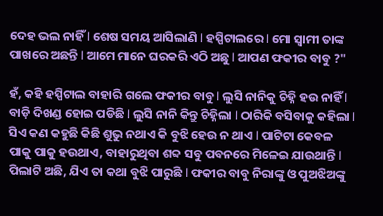ଦେହ ଭଲ ନାହିଁ l ଶେଷ ସମୟ ଆସିଲାଣି l ହସ୍ପିଟାଲରେ l ମୋ ସ୍ବାମୀ ତାଙ୍କ ପାଖରେ ଅଛନ୍ତି l ଆମେ ମାନେ ଘରକରି ଏଠି ଅଛୁ l ଆପଣ ଫକୀର ବାବୁ ?"

ହଁ, କହି ହସ୍ପିଟାଲ ବାହାରି ଗଲେ ଫକୀର ବାବୁ l ଲୁସି ନାନିକୁ ଚିହ୍ନି ହଉ ନାହିଁ l ବାଡ଼ି ଦିଖଣ୍ଡ ହୋଇ ପଡିଛି l ଲୁସି ନାନି କିନ୍ତୁ ଚିହ୍ନିଲା l ଠାରିକି ବସିବାକୁ କହିଲା l ସିଏ କଣ କହୁଛି କିଛି ଶୁଭୁ ନଥାଏ କି ବୁଝି ହେଉ ନ ଥାଏ l ପାଟିଟା କେବଳ ପାକୁ ପାକୁ ହଉଥାଏ, ବାହାରୁଥିବା ଶବ୍ଦ ସବୁ ପବନରେ ମିଳେଇ ଯାଉଥାନ୍ତି l ପିଲାଟି ଅଛି, ଯିଏ ତା କଥା ବୁଝି ପାରୁଛି l ଫକୀର ବାବୁ ନିରାଙ୍କୁ ଓ ପୁଅଝିଅଙ୍କୁ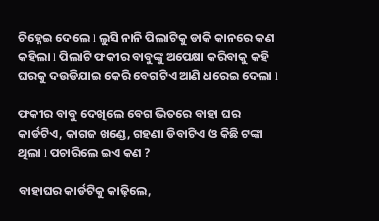ଚିହ୍ନେଇ ଦେଲେ l ଲୁସି ନାନି ପିଲାଟିକୁ ଡାକି କାନରେ କଣ କହିଲା l ପିଲାଟି ଫକୀର ବାବୁଙ୍କୁ ଅପେକ୍ଷା କରିବାକୁ କହି ଘରକୁ ଦଉଡିଯାଇ କେରି ବେଗଟିଏ ଆଣି ଧରେଇ ଦେଲା l

ଫକୀର ବାବୁ ଦେଖିଲେ ବେଗ ଭିତରେ ବାହା ଘର କାର୍ଡଟିଏ, କାଗଜ ଖଣ୍ଡେ, ଗହଣା ଡିବାଟିଏ ଓ କିଛି ଟଙ୍କା ଥିଲା l ପଚାରିଲେ ଇଏ କଣ ?

ବାହାଘର କାର୍ଡଟିକୁ କାଢ଼ିଲେ,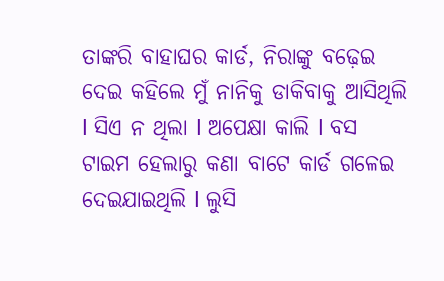ତାଙ୍କରି ବାହାଘର କାର୍ଡ, ନିରାଙ୍କୁ ବଢ଼େଇ ଦେଇ କହିଲେ ମୁଁ ନାନିକୁ ଡାକିବାକୁ ଆସିଥିଲି l ସିଏ ନ ଥିଲା l ଅପେକ୍ଷା କାଲି l ବସ ଟାଇମ ହେଲାରୁ କଣା ବାଟେ କାର୍ଡ ଗଳେଇ ଦେଇଯାଇଥିଲି l ଲୁସି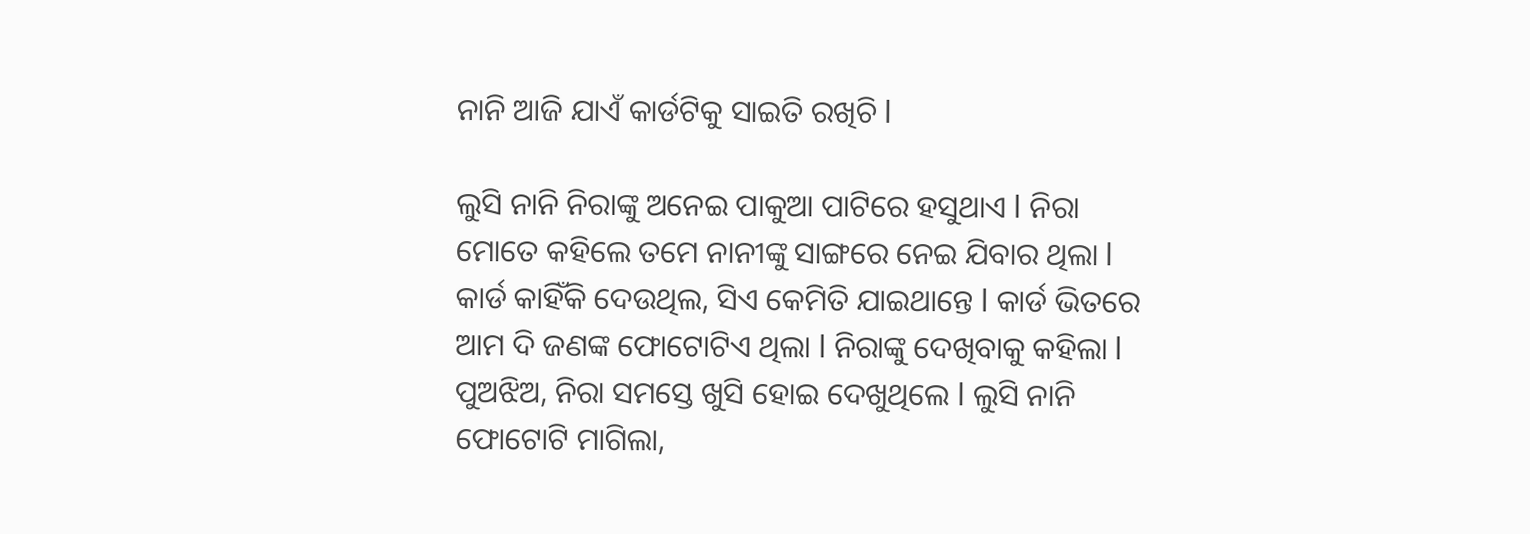ନାନି ଆଜି ଯାଏଁ କାର୍ଡଟିକୁ ସାଇତି ରଖିଚି l

ଲୁସି ନାନି ନିରାଙ୍କୁ ଅନେଇ ପାକୁଆ ପାଟିରେ ହସୁଥାଏ l ନିରା ମୋତେ କହିଲେ ତମେ ନାନୀଙ୍କୁ ସାଙ୍ଗରେ ନେଇ ଯିବାର ଥିଲା l କାର୍ଡ କାହିଁକି ଦେଉଥିଲ, ସିଏ କେମିତି ଯାଇଥାନ୍ତେ l କାର୍ଡ ଭିତରେ ଆମ ଦି ଜଣଙ୍କ ଫୋଟୋଟିଏ ଥିଲା l ନିରାଙ୍କୁ ଦେଖିବାକୁ କହିଲା l ପୁଅଝିଅ, ନିରା ସମସ୍ତେ ଖୁସି ହୋଇ ଦେଖୁଥିଲେ l ଲୁସି ନାନି ଫୋଟୋଟି ମାଗିଲା,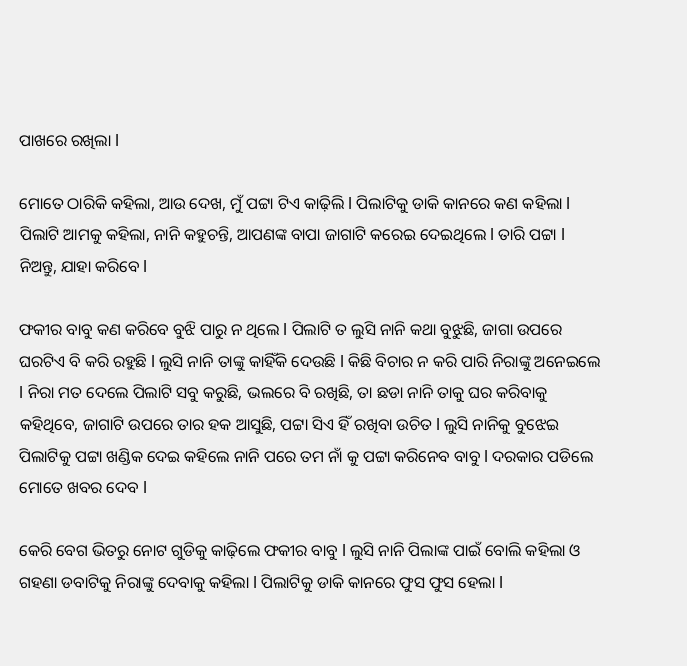ପାଖରେ ରଖିଲା l

ମୋତେ ଠାରିକି କହିଲା, ଆଉ ଦେଖ, ମୁଁ ପଟ୍ଟା ଟିଏ କାଢ଼ିଲି l ପିଲାଟିକୁ ଡାକି କାନରେ କଣ କହିଲା l ପିଲାଟି ଆମକୁ କହିଲା, ନାନି କହୁଚନ୍ତି, ଆପଣଙ୍କ ବାପା ଜାଗାଟି କରେଇ ଦେଇଥିଲେ l ତାରି ପଟ୍ଟା l ନିଅନ୍ତୁ, ଯାହା କରିବେ l

ଫକୀର ବାବୁ କଣ କରିବେ ବୁଝି ପାରୁ ନ ଥିଲେ l ପିଲାଟି ତ ଲୁସି ନାନି କଥା ବୁଝୁଛି, ଜାଗା ଉପରେ ଘରଟିଏ ବି କରି ରହୁଛି l ଲୁସି ନାନି ତାଙ୍କୁ କାହିଁକି ଦେଉଛି l କିଛି ବିଚାର ନ କରି ପାରି ନିରାଙ୍କୁ ଅନେଇଲେ l ନିରା ମତ ଦେଲେ ପିଲାଟି ସବୁ କରୁଛି, ଭଲରେ ବି ରଖିଛି, ତା ଛଡା ନାନି ତାକୁ ଘର କରିବାକୁ କହିଥିବେ, ଜାଗାଟି ଉପରେ ତାର ହକ ଆସୁଛି, ପଟ୍ଟା ସିଏ ହିଁ ରଖିବା ଉଚିତ l ଲୁସି ନାନିକୁ ବୁଝେଇ ପିଲାଟିକୁ ପଟ୍ଟା ଖଣ୍ଡିକ ଦେଇ କହିଲେ ନାନି ପରେ ତମ ନାଁ କୁ ପଟ୍ଟା କରିନେବ ବାବୁ l ଦରକାର ପଡିଲେ ମୋତେ ଖବର ଦେବ l

କେରି ବେଗ ଭିତରୁ ନୋଟ ଗୁଡିକୁ କାଢ଼ିଲେ ଫକୀର ବାବୁ l ଲୁସି ନାନି ପିଲାଙ୍କ ପାଇଁ ବୋଲି କହିଲା ଓ ଗହଣା ଡବାଟିକୁ ନିରାଙ୍କୁ ଦେବାକୁ କହିଲା l ପିଲାଟିକୁ ଡାକି କାନରେ ଫୁସ ଫୁସ ହେଲା l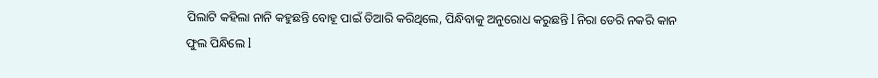ପିଲାଟି କହିଲା ନାନି କହୁଛନ୍ତି ବୋହୂ ପାଇଁ ତିଆରି କରିଥିଲେ, ପିନ୍ଧିବାକୁ ଅନୁରୋଧ କରୁଛନ୍ତି l ନିରା ଡେରି ନକରି କାନ ଫୁଲ ପିନ୍ଧିଲେ l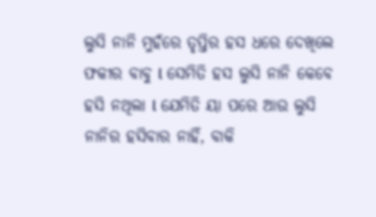ଲୁସି ନାନି ମୁହଁରେ ତୃପ୍ତିର ହସ ଧରେ ଦେଖିଲେ ଫକୀର ବାବୁ l ସେମିତି ହସ ଲୁସି ନାନି କେବେ ହସି ନଥିଲା l ଯେମିତି ୟା ପରେ ଆଉ ଲୁସି ନାନିର ହସିବାର ନାହିଁ, ବାକି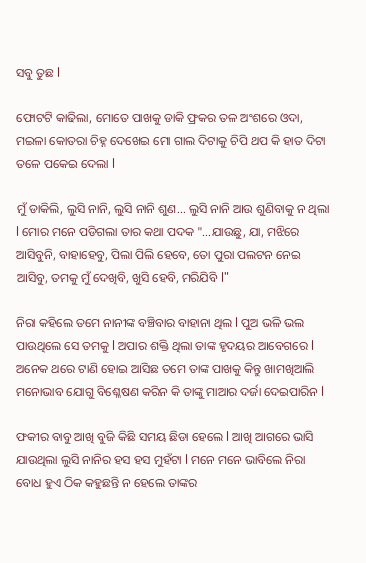ସବୁ ତୁଛ l

ଫୋଟଟି କାଢିଲା, ମୋତେ ପାଖକୁ ଡାକି ଫ୍ରକର ତଳ ଅଂଶରେ ଓଦା, ମଇଳା କୋତରା ଚିହ୍ନ ଦେଖେଇ ମୋ ଗାଲ ଦିଟାକୁ ଚିପି ଥପ କି ହାତ ଦିଟା ତଳେ ପକେଇ ଦେଲା l

ମୁଁ ଡାକିଲି, ଲୁସି ନାନି, ଲୁସି ନାନି ଶୁଣ... ଲୁସି ନାନି ଆଉ ଶୁଣିବାକୁ ନ ଥିଲା l ମୋର ମନେ ପଡିଗଲା ତାର କଥା ପଦକ "...ଯାଉଛୁ, ଯା, ମଝିରେ ଆସିବୁନି, ବାହାହେବୁ, ପିଲା ପିଲି ହେବେ, ତୋ ପୁରା ପଲଟନ ନେଇ ଆସିବୁ, ତମକୁ ମୁଁ ଦେଖିବି, ଖୁସି ହେବି, ମରିଯିବି l"

ନିରା କହିଲେ ତମେ ନାନୀଙ୍କ ବଞ୍ଚିବାର ବାହାନା ଥିଲ l ପୁଅ ଭଳି ଭଲ ପାଉଥିଲେ ସେ ତମକୁ l ଅପାର ଶକ୍ତି ଥିଲା ତାଙ୍କ ହୃଦୟର ଆବେଗରେ l ଅନେକ ଥରେ ଟାଣି ହୋଇ ଆସିଛ ତମେ ତାଙ୍କ ପାଖକୁ କିନ୍ତୁ ଖାମଖିଆଲି ମନୋଭାବ ଯୋଗୁ ବିଶ୍ଳେଷଣ କରିନ କି ତାଙ୍କୁ ମାଆର ଦର୍ଜା ଦେଇପାରିନ l

ଫକୀର ବାବୁ ଆଖି ବୁଜି କିଛି ସମୟ ଛିଡା ହେଲେ l ଆଖି ଆଗରେ ଭାସି ଯାଉଥିଲା ଲୁସି ନାନିର ହସ ହସ ମୁହଁଟା l ମନେ ମନେ ଭାବିଲେ ନିରା ବୋଧ ହୁଏ ଠିକ କହୁଛନ୍ତି ନ ହେଲେ ତାଙ୍କର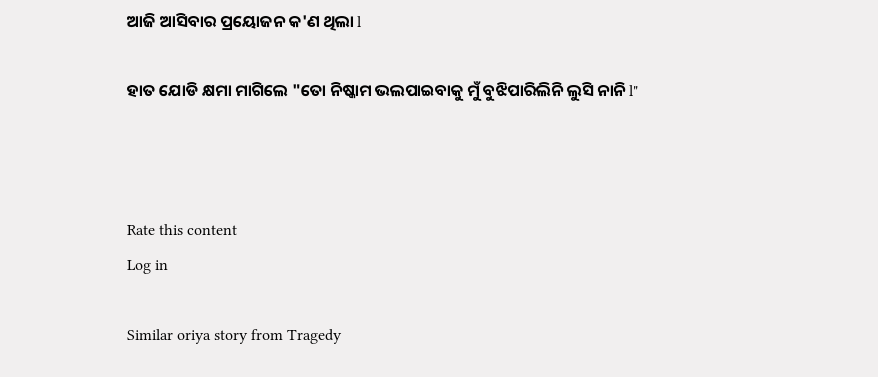ଆଜି ଆସିବାର ପ୍ରୟୋଜନ କ'ଣ ଥିଲା l

ହାତ ଯୋଡି କ୍ଷମା ମାଗିଲେ "ତୋ ନିଷ୍କାମ ଭଲପାଇବାକୁ ମୁଁ ବୁଝିପାରିଲିନି ଲୁସି ନାନି l"



Rate this content
Log in

Similar oriya story from Tragedy